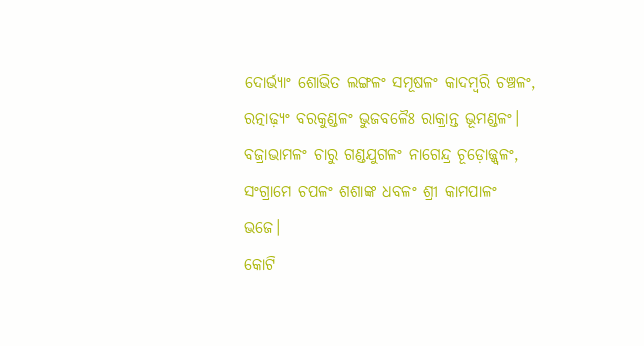ଦୋର୍ଭ୍ୟାଂ ଶୋଭିତ ଲଙ୍ଗଳଂ ସମୂଷଳଂ କାଦମ୍ବରି ଚଞ୍ଚଳଂ,
ରତ୍ନାଢ଼୍ୟଂ ବରକୁଣ୍ଡଳଂ ଭୁଜବଳୈଃ ରାକ୍ରାନ୍ତ ଭୂମଣ୍ଡଳଂ।
ବଜ୍ରାଭାମଳଂ ଚାରୁ ଗଣ୍ଡଯୁଗଳଂ ନାଗେନ୍ଦ୍ର ଚୂଡ଼ୋଜ୍ଜ୍ୱଳଂ,
ସଂଗ୍ରାମେ ଚପଳଂ ଶଶାଙ୍କ ଧବଳଂ ଶ୍ରୀ କାମପାଳଂ ଭଜେ।
କୋଟି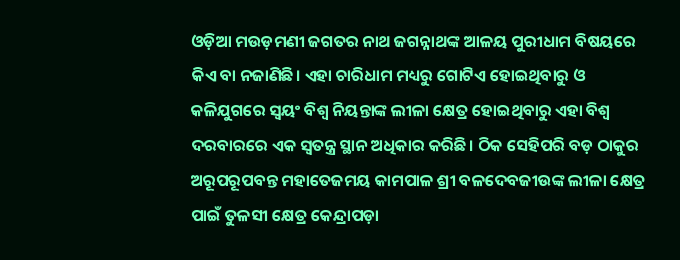ଓଡ଼ିଆ ମଉଡ଼ମଣୀ ଜଗତର ନାଥ ଜଗନ୍ନାଥଙ୍କ ଆଳୟ ପୁରୀଧାମ ବିଷୟରେ କିଏ ବା ନଜାଣିଛି। ଏହା ଚାରିଧାମ ମଧ୍ୟରୁ ଗୋଟିଏ ହୋଇଥିବାରୁ ଓ କଳିଯୁଗରେ ସ୍ୱୟଂ ବିଶ୍ୱ ନିୟନ୍ତାଙ୍କ ଲୀଳା କ୍ଷେତ୍ର ହୋଇଥିବାରୁ ଏହା ବିଶ୍ୱ ଦରବାରରେ ଏକ ସ୍ୱତନ୍ତ୍ର ସ୍ଥାନ ଅଧିକାର କରିଛି। ଠିକ ସେହିପରି ବଡ଼ ଠାକୁର ଅରୂପରୂପବନ୍ତ ମହାତେଜମୟ କାମପାଳ ଶ୍ରୀ ବଳଦେବଜୀଉଙ୍କ ଲୀଳା କ୍ଷେତ୍ର ପାଇଁ ତୁଳସୀ କ୍ଷେତ୍ର କେନ୍ଦ୍ରାପଡ଼ା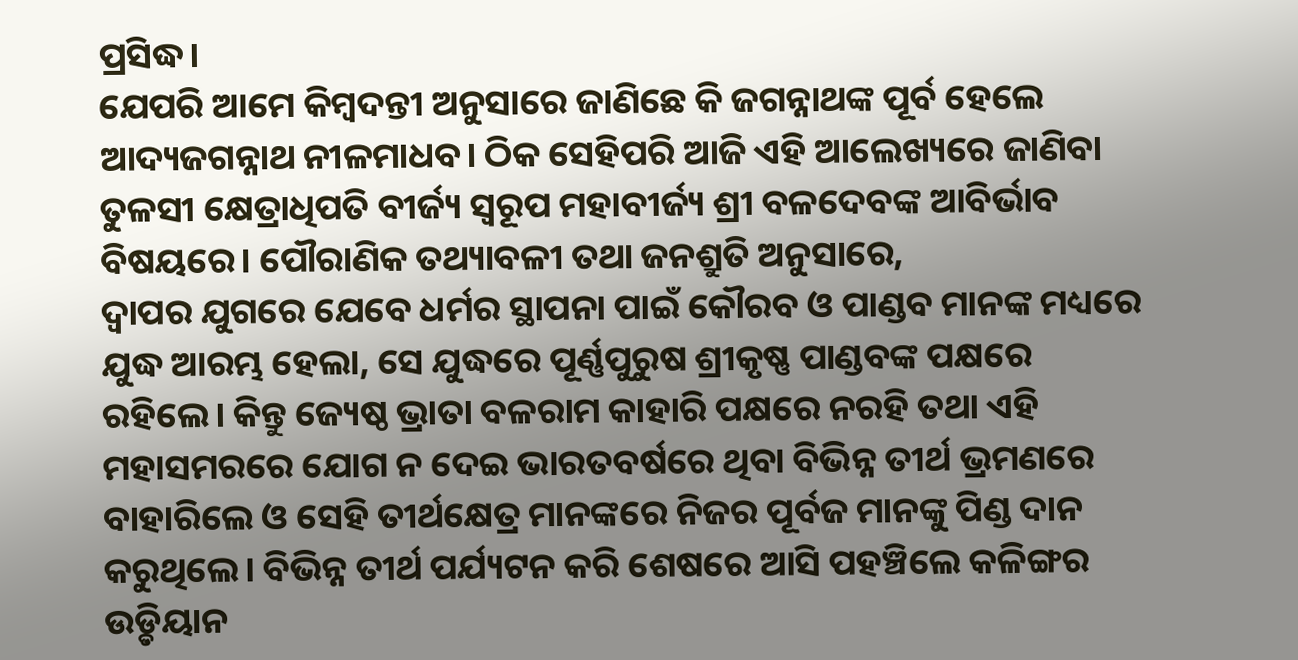ପ୍ରସିଦ୍ଧ।
ଯେପରି ଆମେ କିମ୍ବଦନ୍ତୀ ଅନୁସାରେ ଜାଣିଛେ କି ଜଗନ୍ନାଥଙ୍କ ପୂର୍ବ ହେଲେ ଆଦ୍ୟଜଗନ୍ନାଥ ନୀଳମାଧବ। ଠିକ ସେହିପରି ଆଜି ଏହି ଆଲେଖ୍ୟରେ ଜାଣିବା ତୁଳସୀ କ୍ଷେତ୍ରାଧିପତି ବୀର୍ଜ୍ୟ ସ୍ୱରୂପ ମହାବୀର୍ଜ୍ୟ ଶ୍ରୀ ବଳଦେବଙ୍କ ଆବିର୍ଭାବ ବିଷୟରେ। ପୌରାଣିକ ତଥ୍ୟାବଳୀ ତଥା ଜନଶ୍ରୁତି ଅନୁସାରେ,
ଦ୍ଵାପର ଯୁଗରେ ଯେବେ ଧର୍ମର ସ୍ଥାପନା ପାଇଁ କୌରବ ଓ ପାଣ୍ଡବ ମାନଙ୍କ ମଧ୍ୟରେ ଯୁଦ୍ଧ ଆରମ୍ଭ ହେଲା, ସେ ଯୁଦ୍ଧରେ ପୂର୍ଣ୍ଣପୁରୁଷ ଶ୍ରୀକୃଷ୍ଣ ପାଣ୍ଡବଙ୍କ ପକ୍ଷରେ ରହିଲେ। କିନ୍ତୁ ଜ୍ୟେଷ୍ଠ ଭ୍ରାତା ବଳରାମ କାହାରି ପକ୍ଷରେ ନରହି ତଥା ଏହି ମହାସମରରେ ଯୋଗ ନ ଦେଇ ଭାରତବର୍ଷରେ ଥିବା ବିଭିନ୍ନ ତୀର୍ଥ ଭ୍ରମଣରେ ବାହାରିଲେ ଓ ସେହି ତୀର୍ଥକ୍ଷେତ୍ର ମାନଙ୍କରେ ନିଜର ପୂର୍ବଜ ମାନଙ୍କୁ ପିଣ୍ଡ ଦାନ କରୁଥିଲେ। ବିଭିନ୍ନ ତୀର୍ଥ ପର୍ଯ୍ୟଟନ କରି ଶେଷରେ ଆସି ପହଞ୍ଚିଲେ କଳିଙ୍ଗର ଉଡ଼୍ଡିୟାନ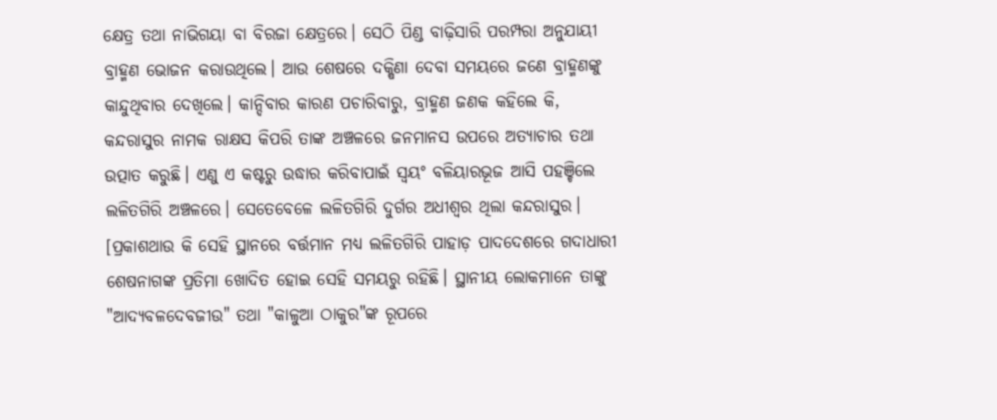କ୍ଷେତ୍ର ତଥା ନାଭିଗୟା ବା ବିରଜା କ୍ଷେତ୍ରରେ। ସେଠି ପିଣ୍ଡ ବାଢ଼ିସାରି ପରମ୍ପରା ଅନୁଯାୟୀ ବ୍ରାହ୍ମଣ ଭୋଜନ କରାଉଥିଲେ। ଆଉ ଶେଷରେ ଦକ୍ଷିଣା ଦେବା ସମୟରେ ଜଣେ ବ୍ରାହ୍ମଣଙ୍କୁ କାନ୍ଦୁଥିବାର ଦେଖିଲେ। କାନ୍ଦିବାର କାରଣ ପଚାରିବାରୁ, ବ୍ରାହ୍ମଣ ଜଣକ କହିଲେ କି, କନ୍ଦରାସୁର ନାମକ ରାକ୍ଷସ କିପରି ତାଙ୍କ ଅଞ୍ଚଳରେ ଜନମାନସ ଉପରେ ଅତ୍ୟାଚାର ତଥା ଉତ୍ପାତ କରୁଛି। ଏଣୁ ଏ କଷ୍ଟରୁ ଉଦ୍ଧାର କରିବାପାଇଁ ସ୍ୱୟଂ ବଳିୟାରଭୂଜ ଆସି ପହଞ୍ଚିଲେ ଲଳିତଗିରି ଅଞ୍ଚଳରେ। ସେତେବେଳେ ଲଳିତଗିରି ଦୁର୍ଗର ଅଧୀଶ୍ୱର ଥିଲା କନ୍ଦରାସୁର। [ପ୍ରକାଶଥାଉ କି ସେହି ସ୍ଥାନରେ ବର୍ତ୍ତମାନ ମଧ୍ୟ ଲଳିତଗିରି ପାହାଡ଼ ପାଦଦେଶରେ ଗଦାଧାରୀ ଶେଷନାଗଙ୍କ ପ୍ରତିମା ଖୋଦିତ ହୋଇ ସେହି ସମୟରୁ ରହିଛି। ସ୍ଥାନୀୟ ଲୋକମାନେ ତାଙ୍କୁ "ଆଦ୍ୟବଳଦେବଜୀଉ" ତଥା "କାଳୁଆ ଠାକୁର"ଙ୍କ ରୂପରେ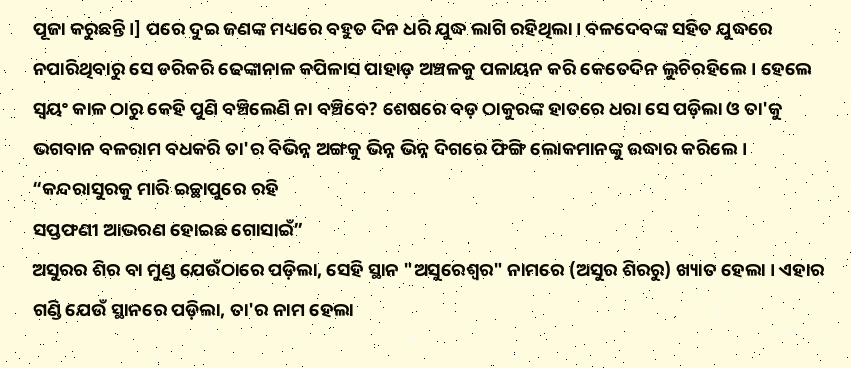ପୂଜା କରୁଛନ୍ତି।] ପରେ ଦୁଇ ଜଣଙ୍କ ମଧ୍ୟରେ ବହୁତ ଦିନ ଧରି ଯୁଦ୍ଧ ଲାଗି ରହିଥିଲା। ବଳଦେବଙ୍କ ସହିତ ଯୁଦ୍ଧରେ ନପାରିଥିବାରୁ ସେ ଡରିକରି ଢେଙ୍କାନାଳ କପିଳାସ ପାହାଡ଼ ଅଞ୍ଚଳକୁ ପଳାୟନ କରି କେତେଦିନ ଲୁଚିରହିଲେ। ହେଲେ ସ୍ବୟଂ କାଳ ଠାରୁ କେହି ପୁଣି ବଞ୍ଚିଲେଣି ନା ବଞ୍ଚିବେ? ଶେଷରେ ବଡ଼ ଠାକୁରଙ୍କ ହାତରେ ଧରା ସେ ପଡ଼ିଲା ଓ ତା'କୁ ଭଗବାନ ବଳରାମ ବଧକରି ତା'ର ବିଭିନ୍ନ ଅଙ୍ଗକୁ ଭିନ୍ନ ଭିନ୍ନ ଦିଗରେ ଫିଙ୍ଗି ଲୋକମାନଙ୍କୁ ଉଦ୍ଧାର କରିଲେ।
“କନ୍ଦରାସୁରକୁ ମାରି ଇଚ୍ଛାପୁରେ ରହି
ସପ୍ତଫଣୀ ଆଭରଣ ହୋଇଛ ଗୋସାଇଁ”
ଅସୁରର ଶିର ବା ମୁଣ୍ଡ ଯେଉଁଠାରେ ପଡ଼ିଲା, ସେହି ସ୍ଥାନ "ଅସୁରେଶ୍ୱର" ନାମରେ (ଅସୁର ଶିରରୁ) ଖ୍ୟାତ ହେଲା । ଏହାର ଗଣ୍ଡି ଯେଉଁ ସ୍ଥାନରେ ପଡ଼ିଲା, ତା'ର ନାମ ହେଲା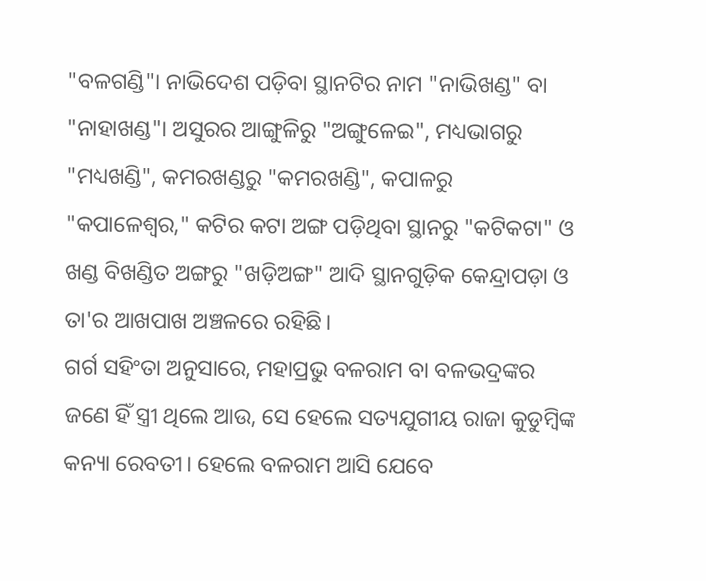"ବଳଗଣ୍ଡି"। ନାଭିଦେଶ ପଡ଼ିବା ସ୍ଥାନଟିର ନାମ "ନାଭିଖଣ୍ଡ" ବା "ନାହାଖଣ୍ଡ"। ଅସୁରର ଆଙ୍ଗୁଳିରୁ "ଅଙ୍ଗୁଳେଇ", ମଧ୍ୟଭାଗରୁ "ମଧ୍ୟଖଣ୍ଡି", କମରଖଣ୍ଡରୁ "କମରଖଣ୍ଡି", କପାଳରୁ "କପାଳେଶ୍ଵର," କଟିର କଟା ଅଙ୍ଗ ପଡ଼ିଥିବା ସ୍ଥାନରୁ "କଟିକଟା" ଓ ଖଣ୍ଡ ବିଖଣ୍ଡିତ ଅଙ୍ଗରୁ "ଖଡ଼ିଅଙ୍ଗ" ଆଦି ସ୍ଥାନଗୁଡ଼ିକ କେନ୍ଦ୍ରାପଡ଼ା ଓ ତା'ର ଆଖପାଖ ଅଞ୍ଚଳରେ ରହିଛି।
ଗର୍ଗ ସହିଂତା ଅନୁସାରେ, ମହାପ୍ରଭୁ ବଳରାମ ବା ବଳଭଦ୍ରଙ୍କର ଜଣେ ହିଁ ସ୍ତ୍ରୀ ଥିଲେ ଆଉ, ସେ ହେଲେ ସତ୍ୟଯୁଗୀୟ ରାଜା କୁଡୁମ୍ବିଙ୍କ କନ୍ୟା ରେବତୀ। ହେଲେ ବଳରାମ ଆସି ଯେବେ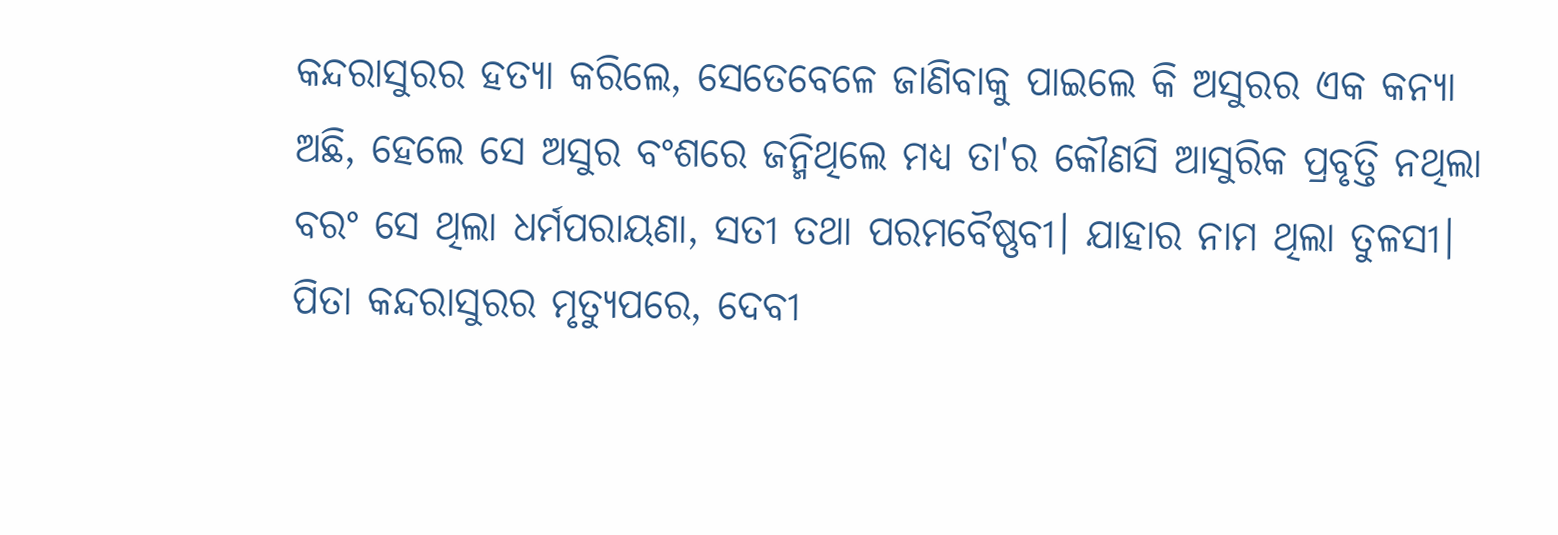କନ୍ଦରାସୁରର ହତ୍ୟା କରିଲେ, ସେତେବେଳେ ଜାଣିବାକୁ ପାଇଲେ କି ଅସୁରର ଏକ କନ୍ୟା ଅଛି, ହେଲେ ସେ ଅସୁର ବଂଶରେ ଜନ୍ମିଥିଲେ ମଧ୍ୟ ତା'ର କୌଣସି ଆସୁରିକ ପ୍ରବୃତ୍ତି ନଥିଲା ବରଂ ସେ ଥିଲା ଧର୍ମପରାୟଣା, ସତୀ ତଥା ପରମବୈଷ୍ଣବୀ। ଯାହାର ନାମ ଥିଲା ତୁଳସୀ।
ପିତା କନ୍ଦରାସୁରର ମୃତ୍ୟୁପରେ, ଦେବୀ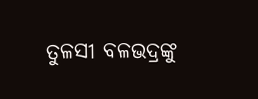ତୁଳସୀ ବଳଭଦ୍ରଙ୍କୁ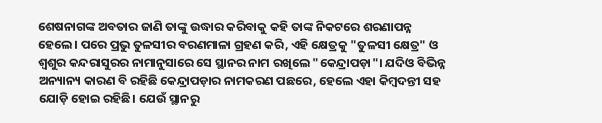ଶେଷନାଗଙ୍କ ଅବତାର ଜାଣି ତାଙ୍କୁ ଉଦ୍ଧାର କରିବାକୁ କହି ତାଙ୍କ ନିକଟରେ ଶରଣାପନ୍ନ ହେଲେ। ପରେ ପ୍ରଭୁ ତୁଳସୀର ବରଣମାଳା ଗ୍ରହଣ କରି, ଏହି କ୍ଷେତ୍ରକୁ "ତୁଳସୀ କ୍ଷେତ୍ର" ଓ ଶ୍ବଶୁର କନ୍ଦରାସୁରର ନାମାନୁସାରେ ସେ ସ୍ଥାନର ନାମ ରଖିଲେ "କେନ୍ଦ୍ରାପଡ଼ା"। ଯଦିଓ ବିଭିନ୍ନ ଅନ୍ୟାନ୍ୟ କାରଣ ବି ରହିଛି କେନ୍ଦ୍ରାପଡ଼ାର ନାମକରଣ ପଛରେ, ହେଲେ ଏହା କିମ୍ବଦନ୍ତୀ ସହ ଯୋଡ଼ି ହୋଇ ରହିଛି। ଯେଉଁ ସ୍ଥାନରୁ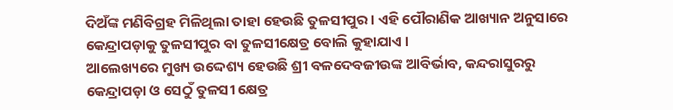ଦିଅଁଙ୍କ ମଣିବିଗ୍ରହ ମିଳିଥିଲା ତାହା ହେଉଛି ତୁଳସୀପୁର। ଏହି ପୌରାଣିକ ଆଖ୍ୟାନ ଅନୁସାରେ କେନ୍ଦ୍ରାପଡ଼ାକୁ ତୁଳସୀପୁର ବା ତୁଳସୀକ୍ଷେତ୍ର ବୋଲି କୁହାଯାଏ ।
ଆଲେଖ୍ୟରେ ମୁଖ୍ୟ ଉଦ୍ଦେଶ୍ୟ ହେଉଛି ଶ୍ରୀ ବଳଦେବଜୀଉଙ୍କ ଆବିର୍ଭାବ, କନ୍ଦରାସୁରରୁ କେନ୍ଦ୍ରାପଡ଼ା ଓ ସେଠୁଁ ତୁଳସୀ କ୍ଷେତ୍ର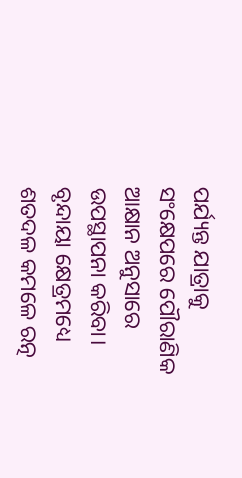ପର୍ଯ୍ୟନ୍ତ ଯାତ୍ରାକୁ ସଂକ୍ଷେପରେ ପୌରାଣିକ ଆକ୍ଷାନ ଅନୁସାରେ ଉପସ୍ଥାପନା କରିବା।
ବୃନ୍ଦାୟା କ୍ଷେତ୍ରମଧ୍ୟେ ଶତଦଳ କମଳେ ରତ୍ନ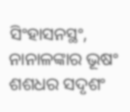ସିଂହାସନସ୍ଥଂ,
ନାନାଳଙ୍କାର ଭୂଷଂ ଶଶଧର ସଦୃଶଂ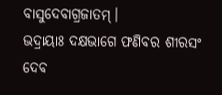ବାସୁଦେବାଗ୍ରଜାତମ୍।
ଭଦ୍ରାୟାଃ ଦକ୍ଷଭାଗେ ଫଣିବର ଶୀରସଂ ଦେବ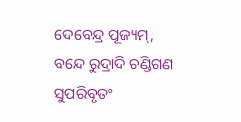ଦେବେନ୍ଦ୍ର ପୂଜ୍ୟମ୍,
ବନ୍ଦେ ରୁଦ୍ରାଦି ଚଣ୍ଡିଗଣ ସୁପରିବୃତଂ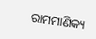ରାମମାଣିକ୍ୟ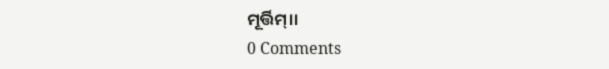ମୂର୍ତ୍ତିମ୍।।
0 Comments